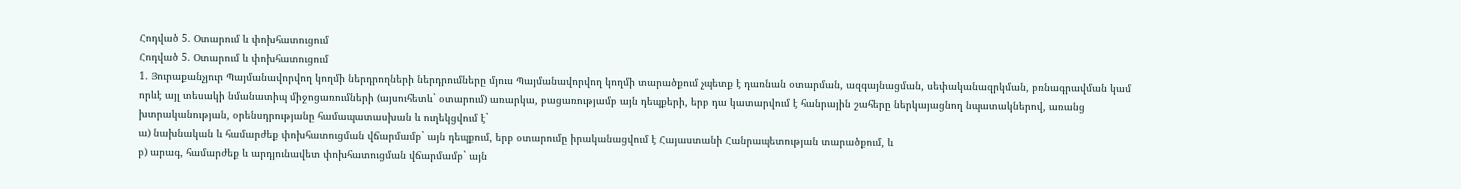Հոդված 5. Օտարում և փոխհատուցում
Հոդված 5. Օտարում և փոխհատուցում
1. Յուրաքանչյուր Պայմանավորվող կողմի ներդրողների ներդրումները մյուս Պայմանավորվող կողմի տարածքում չպետք է դառնան օտարման, ազգայնացման, սեփականազրկման, բռնագրավման կամ որևէ այլ տեսակի նմանատիպ միջոցառումների (այսուհետև` օտարում) առարկա, բացառությամբ այն դեպքերի, երբ դա կատարվում է հանրային շահերը ներկայացնող նպատակներով, առանց խտրականության, օրենսդրությանը համապատասխան և ուղեկցվում է`
ա) նախնական և համարժեք փոխհատուցման վճարմամբ` այն դեպքում, երբ օտարումը իրականացվում է Հայաստանի Հանրապետության տարածքում, և
բ) արագ, համարժեք և արդյունավետ փոխհատուցման վճարմամբ` այն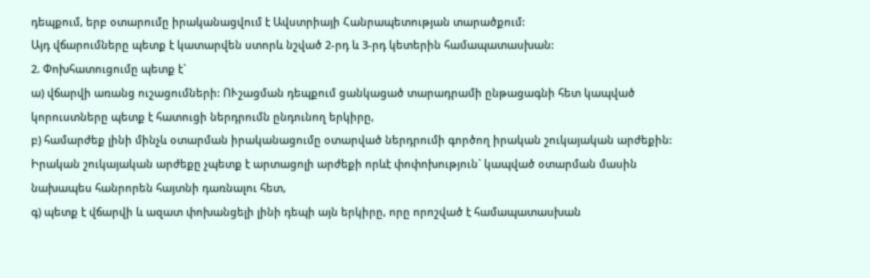դեպքում, երբ օտարումը իրականացվում է Ավստրիայի Հանրապետության տարածքում:
Այդ վճարումները պետք է կատարվեն ստորև նշված 2-րդ և 3-րդ կետերին համապատասխան:
2. Փոխհատուցումը պետք է`
ա) վճարվի առանց ուշացումների: ՈՒշացման դեպքում ցանկացած տարադրամի ընթացագնի հետ կապված կորուստները պետք է հատուցի ներդրումն ընդունող երկիրը,
բ) համարժեք լինի մինչև օտարման իրականացումը օտարված ներդրումի գործող իրական շուկայական արժեքին: Իրական շուկայական արժեքը չպետք է արտացոլի արժեքի որևէ փոփոխություն` կապված օտարման մասին նախապես հանրորեն հայտնի դառնալու հետ,
գ) պետք է վճարվի և ազատ փոխանցելի լինի դեպի այն երկիրը, որը որոշված է համապատասխան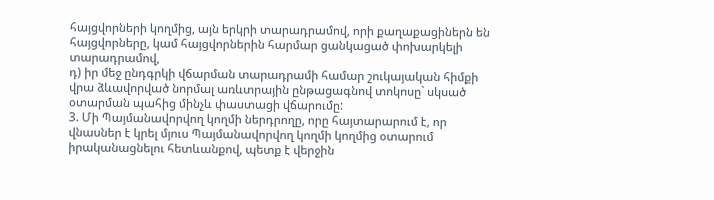հայցվորների կողմից, այն երկրի տարադրամով, որի քաղաքացիներն են հայցվորները, կամ հայցվորներին հարմար ցանկացած փոխարկելի տարադրամով,
դ) իր մեջ ընդգրկի վճարման տարադրամի համար շուկայական հիմքի վրա ձևավորված նորմալ առևտրային ընթացագնով տոկոսը` սկսած օտարման պահից մինչև փաստացի վճարումը:
3. Մի Պայմանավորվող կողմի ներդրողը, որը հայտարարում է, որ վնասներ է կրել մյուս Պայմանավորվող կողմի կողմից օտարում իրականացնելու հետևանքով, պետք է վերջին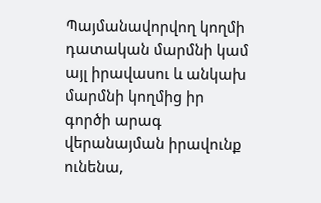Պայմանավորվող կողմի դատական մարմնի կամ այլ իրավասու և անկախ մարմնի կողմից իր գործի արագ վերանայման իրավունք ունենա,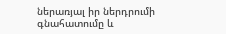ներառյալ իր ներդրումի գնահատումը և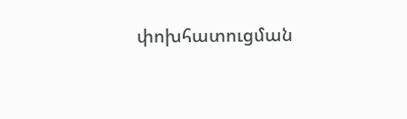փոխհատուցման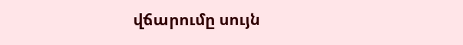վճարումը սույն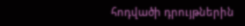հոդվածի դրույթներին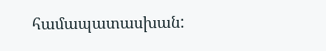համապատասխան: